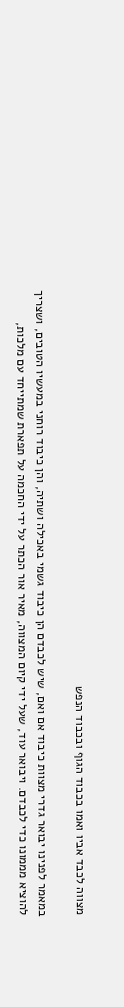מצווה לכבד אביו ואמו בכבוד הגוף ובכבוד הנפש

במאמר לפנינו יבואר גדרי מצוות כיבוד אם ואם, שיש לכבדם הן כיבוד גשמי באכילה ושתיה, והן כיבוד רוחני במעשיו הטובים, ושצריך להוציא מממונו כדי לכבדם. ויבואר עוד, שעל ידי קיום המצווה, מאיר אור הכתר על ידי החכמה על תפארת שמתייחד עם מלכות,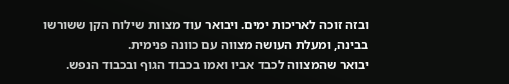ובזה זוכה לאריכות ימים. ויבואר עוד מצוות שילוח הקן ששורשו בבינה, ומעלת העושה מצווה עם כוונה פנימית.
יבואר שהמצווה לכבד אביו ואמו בכבוד הגוף ובכבוד הנפש.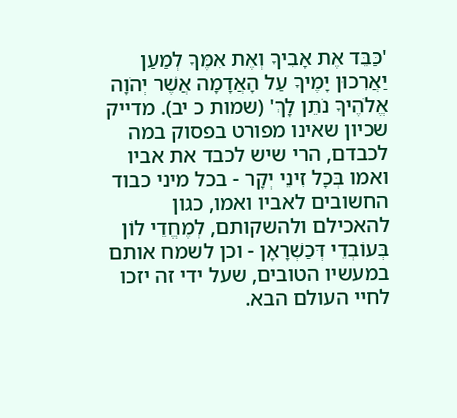'כַּבֵּד אֶת אָבִיךָ וְאֶת אִמֶּךָ לְמַעַן יַאֲרִכוּן יָמֶיךָ עַל הָאֲדָמָה אֲשֶׁר יְהֹוָה אֱלֹהֶיךָ נֹתֵן לָךְ' (שמות כ יב). מדייק שכיון שאינו מפורט בפסוק במה לכבדם, הרי שיש לכבד את אביו ואמו בְּכָל זִינֵי יְקָר - בכל מיני כבוד החשובים לאביו ואמו, כגון להאכילם ולהשקותם, לְמֶחֱדֵי לוֹן בְּעוֹבְדֵי דְּכַשְׁרָאָן - וכן לשמח אותם במעשיו הטובים, שעל ידי זה יזכו לחיי העולם הבא.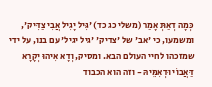כְּמָה דְאַתְּ אָמַר (משלי כג כד) 'גִּיל יָגִיל אֲבִי צַדִּיק', ומשמעו, כי 'אב' של 'צדיק' 'גיל יגיל' עם בנו, על ידי שמזכהו לחיי העולם הבא. ומסיק, וְדָא אִיהוּ יְקָרָא דַּאֲבוֹי וּדְאִמֵּיהּ - וזה הוא הכבוד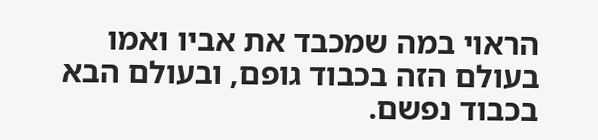הראוי במה שמכבד את אביו ואמו בעולם הזה בכבוד גופם, ובעולם הבא בכבוד נפשם.